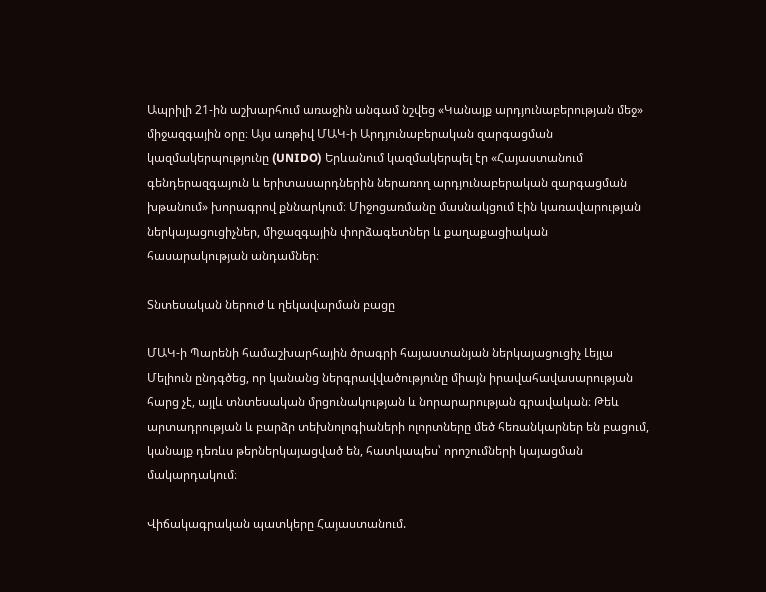Ապրիլի 21-ին աշխարհում առաջին անգամ նշվեց «Կանայք արդյունաբերության մեջ» միջազգային օրը։ Այս առթիվ ՄԱԿ-ի Արդյունաբերական զարգացման կազմակերպությունը (UNIDO) Երևանում կազմակերպել էր «Հայաստանում գենդերազգայուն և երիտասարդներին ներառող արդյունաբերական զարգացման խթանում» խորագրով քննարկում։ Միջոցառմանը մասնակցում էին կառավարության ներկայացուցիչներ, միջազգային փորձագետներ և քաղաքացիական հասարակության անդամներ։

Տնտեսական ներուժ և ղեկավարման բացը

ՄԱԿ-ի Պարենի համաշխարհային ծրագրի հայաստանյան ներկայացուցիչ Լեյլա Մելիուն ընդգծեց, որ կանանց ներգրավվածությունը միայն իրավահավասարության հարց չէ, այլև տնտեսական մրցունակության և նորարարության գրավական։ Թեև արտադրության և բարձր տեխնոլոգիաների ոլորտները մեծ հեռանկարներ են բացում, կանայք դեռևս թերներկայացված են, հատկապես՝ որոշումների կայացման մակարդակում։

Վիճակագրական պատկերը Հայաստանում.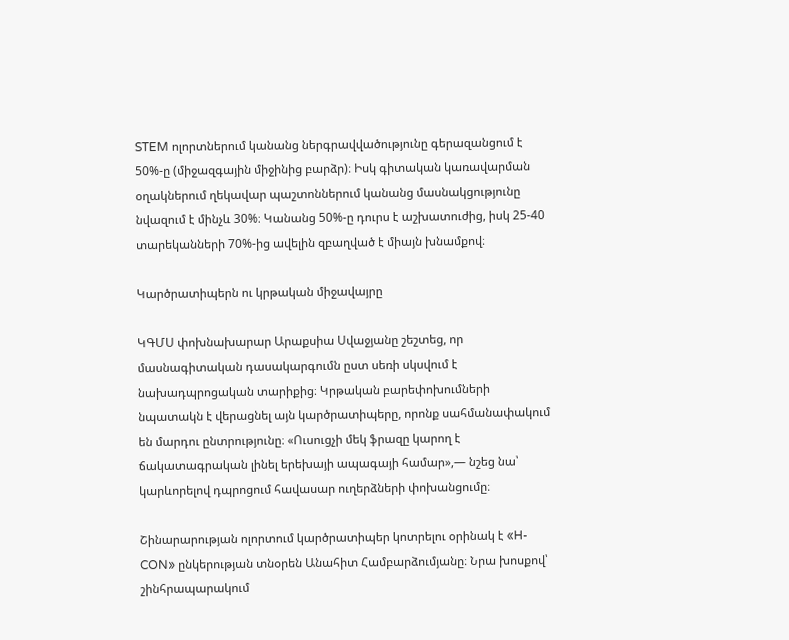STEM ոլորտներում կանանց ներգրավվածությունը գերազանցում է 50%-ը (միջազգային միջինից բարձր)։ Իսկ գիտական կառավարման օղակներում ղեկավար պաշտոններում կանանց մասնակցությունը նվազում է մինչև 30%։ Կանանց 50%-ը դուրս է աշխատուժից, իսկ 25-40 տարեկանների 70%-ից ավելին զբաղված է միայն խնամքով։

Կարծրատիպերն ու կրթական միջավայրը

ԿԳՄՍ փոխնախարար Արաքսիա Սվաջյանը շեշտեց, որ մասնագիտական դասակարգումն ըստ սեռի սկսվում է նախադպրոցական տարիքից։ Կրթական բարեփոխումների նպատակն է վերացնել այն կարծրատիպերը, որոնք սահմանափակում են մարդու ընտրությունը։ «Ուսուցչի մեկ ֆրազը կարող է ճակատագրական լինել երեխայի ապագայի համար»,— նշեց նա՝ կարևորելով դպրոցում հավասար ուղերձների փոխանցումը։

Շինարարության ոլորտում կարծրատիպեր կոտրելու օրինակ է «H-CON» ընկերության տնօրեն Անահիտ Համբարձումյանը։ Նրա խոսքով՝ շինհրապարակում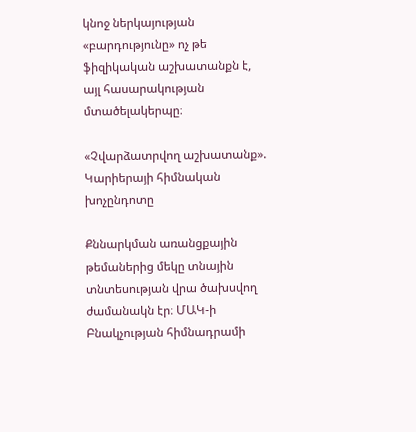կնոջ ներկայության «բարդությունը» ոչ թե ֆիզիկական աշխատանքն է, այլ հասարակության մտածելակերպը։

«Չվարձատրվող աշխատանք». Կարիերայի հիմնական խոչընդոտը

Քննարկման առանցքային թեմաներից մեկը տնային տնտեսության վրա ծախսվող ժամանակն էր։ ՄԱԿ-ի Բնակչության հիմնադրամի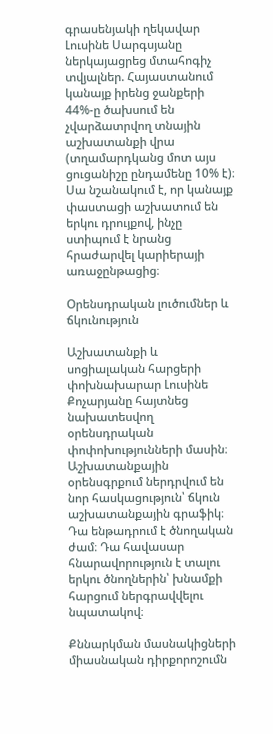գրասենյակի ղեկավար Լուսինե Սարգսյանը ներկայացրեց մտահոգիչ տվյալներ. Հայաստանում կանայք իրենց ջանքերի 44%-ը ծախսում են չվարձատրվող տնային աշխատանքի վրա (տղամարդկանց մոտ այս ցուցանիշը ընդամենը 10% է)։ Սա նշանակում է, որ կանայք փաստացի աշխատում են երկու դրույքով, ինչը ստիպում է նրանց հրաժարվել կարիերայի առաջընթացից։

Օրենսդրական լուծումներ և ճկունություն

Աշխատանքի և սոցիալական հարցերի փոխնախարար Լուսինե Քոչարյանը հայտնեց նախատեսվող օրենսդրական փոփոխությունների մասին։ Աշխատանքային օրենսգրքում ներդրվում են նոր հասկացություն՝ ճկուն աշխատանքային գրաֆիկ։ Դա ենթադրում է ծնողական ժամ։ Դա հավասար հնարավորություն է տալու երկու ծնողներին՝ խնամքի հարցում ներգրավվելու նպատակով։

Քննարկման մասնակիցների միասնական դիրքորոշումն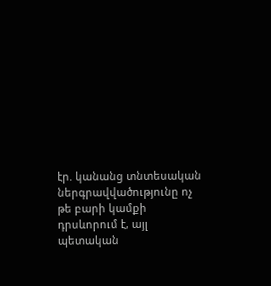էր. կանանց տնտեսական ներգրավվածությունը ոչ թե բարի կամքի դրսևորում է, այլ պետական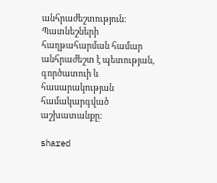անհրաժեշտություն։ Պատնեշների հաղթահարման համար անհրաժեշտ է պետության, գործատուի և հասարակության համակարգված աշխատանքը։

shared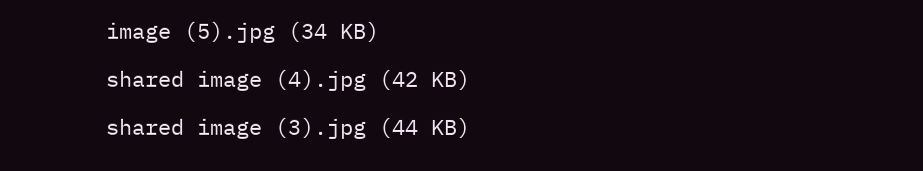image (5).jpg (34 KB)

shared image (4).jpg (42 KB)

shared image (3).jpg (44 KB)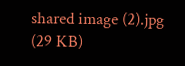shared image (2).jpg (29 KB)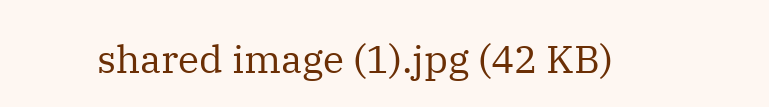shared image (1).jpg (42 KB)